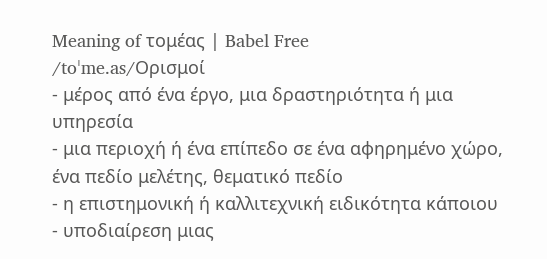Meaning of τομέας | Babel Free
/toˈme.as/Ορισμοί
- μέρος από ένα έργο, μια δραστηριότητα ή μια υπηρεσία
- μια περιοχή ή ένα επίπεδο σε ένα αφηρημένο χώρο, ένα πεδίο μελέτης, θεματικό πεδίο
- η επιστημονική ή καλλιτεχνική ειδικότητα κάποιου
- υποδιαίρεση μιας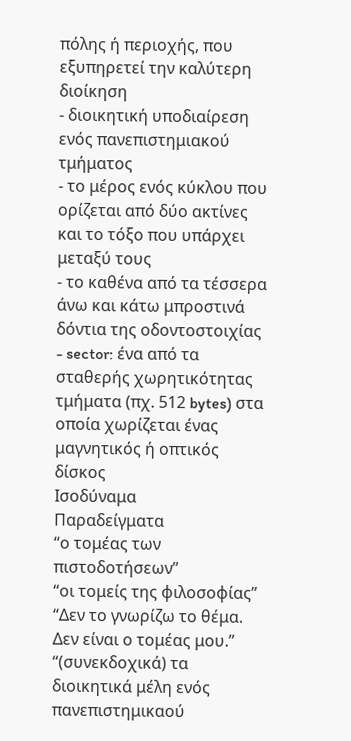πόλης ή περιοχής, που εξυπηρετεί την καλύτερη διοίκηση
- διοικητική υποδιαίρεση ενός πανεπιστημιακού τμήματος
- το μέρος ενός κύκλου που ορίζεται από δύο ακτίνες και το τόξο που υπάρχει μεταξύ τους
- το καθένα από τα τέσσερα άνω και κάτω μπροστινά δόντια της οδοντοστοιχίας
- sector: ένα από τα σταθερής χωρητικότητας τμήματα (πχ. 512 bytes) στα οποία χωρίζεται ένας μαγνητικός ή οπτικός δίσκος
Ισοδύναμα
Παραδείγματα
“ο τομέας των πιστοδοτήσεων”
“οι τομείς της φιλοσοφίας”
“Δεν το γνωρίζω το θέμα. Δεν είναι ο τομέας μου.”
“(συνεκδοχικά) τα διοικητικά μέλη ενός πανεπιστημικαού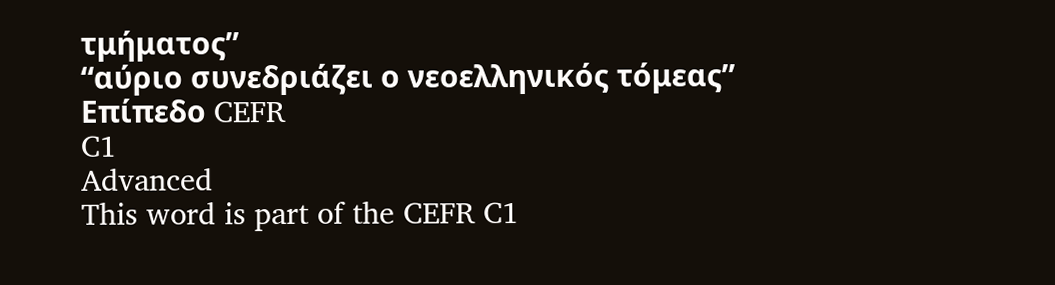τμήματος”
“αύριο συνεδριάζει ο νεοελληνικός τόμεας”
Επίπεδο CEFR
C1
Advanced
This word is part of the CEFR C1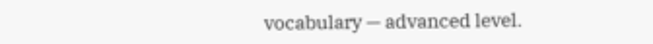vocabulary — advanced level.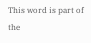This word is part of the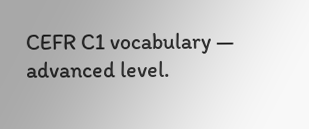CEFR C1 vocabulary — advanced level.